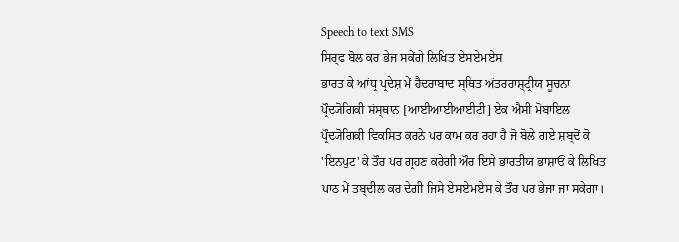Speech to text SMS
ਸਿਰ੍ਫ ਬੋਲ ਕਰ ਭੇਜ ਸਕੇਂਗੇ ਲਿਖਿਤ ਏਸਏਮਏਸ
ਭਾਰਤ ਕੇ ਆਂਧ੍ਰ ਪ੍ਰਦੇਸ਼ ਮੇਂ ਹੈਦਰਾਬਾਦ ਸ੍ਥਿਤ ਅਂਤਰਰਾਸ਼੍ਟ੍ਰੀਯ ਸੂਚਨਾ ਪ੍ਰੌਦ੍ਯੋਗਿਕੀ ਸਂਸ੍ਥਾਨ [ਆਈਆਈਆਈਟੀ] ਏਕ ਐਸੀ ਮੋਬਾਇਲ ਪ੍ਰੌਦ੍ਯੋਗਿਕੀ ਵਿਕਸਿਤ ਕਰਨੇ ਪਰ ਕਾਮ ਕਰ ਰਹਾ ਹੈ ਜੋ ਬੋਲੇ ਗਏ ਸ਼ਬ੍ਦੋਂ ਕੋ 'ਇਨਪੁਟ' ਕੇ ਤੌਰ ਪਰ ਗ੍ਰਹਣ ਕਰੇਗੀ ਔਰ ਇਸੇ ਭਾਰਤੀਯ ਭਾਸ਼ਾਓਂ ਕੇ ਲਿਖਿਤ ਪਾਠ ਮੇਂ ਤਬ੍ਦੀਲ ਕਰ ਦੇਗੀ ਜਿਸੇ ਏਸਏਮਏਸ ਕੇ ਤੌਰ ਪਰ ਭੇਜਾ ਜਾ ਸਕੇਗਾ।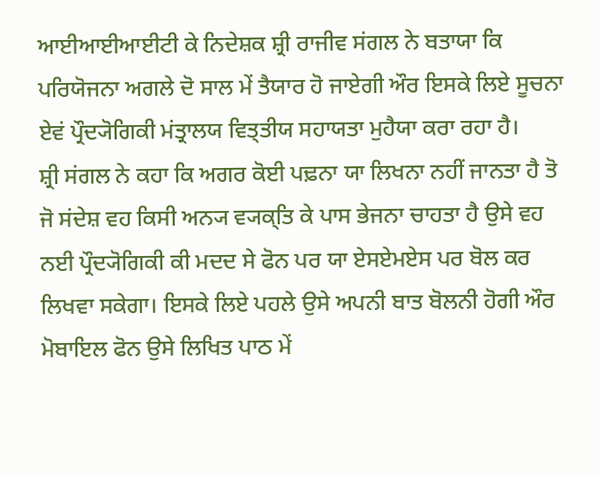ਆਈਆਈਆਈਟੀ ਕੇ ਨਿਦੇਸ਼ਕ ਸ਼੍ਰੀ ਰਾਜੀਵ ਸਂਗਲ ਨੇ ਬਤਾਯਾ ਕਿ ਪਰਿਯੋਜਨਾ ਅਗਲੇ ਦੋ ਸਾਲ ਮੇਂ ਤੈਯਾਰ ਹੋ ਜਾਏਗੀ ਔਰ ਇਸਕੇ ਲਿਏ ਸੂਚਨਾ ਏਵਂ ਪ੍ਰੌਦ੍ਯੋਗਿਕੀ ਮਂਤ੍ਰਾਲਯ ਵਿਤ੍ਤੀਯ ਸਹਾਯਤਾ ਮੁਹੈਯਾ ਕਰਾ ਰਹਾ ਹੈ।
ਸ਼੍ਰੀ ਸਂਗਲ ਨੇ ਕਹਾ ਕਿ ਅਗਰ ਕੋਈ ਪਢ਼ਨਾ ਯਾ ਲਿਖਨਾ ਨਹੀਂ ਜਾਨਤਾ ਹੈ ਤੋ ਜੋ ਸਂਦੇਸ਼ ਵਹ ਕਿਸੀ ਅਨ੍ਯ ਵ੍ਯਕ੍ਤਿ ਕੇ ਪਾਸ ਭੇਜਨਾ ਚਾਹਤਾ ਹੈ ਉਸੇ ਵਹ ਨਈ ਪ੍ਰੌਦ੍ਯੋਗਿਕੀ ਕੀ ਮਦਦ ਸੇ ਫੋਨ ਪਰ ਯਾ ਏਸਏਮਏਸ ਪਰ ਬੋਲ ਕਰ ਲਿਖਵਾ ਸਕੇਗਾ। ਇਸਕੇ ਲਿਏ ਪਹਲੇ ਉਸੇ ਅਪਨੀ ਬਾਤ ਬੋਲਨੀ ਹੋਗੀ ਔਰ ਮੋਬਾਇਲ ਫੋਨ ਉਸੇ ਲਿਖਿਤ ਪਾਠ ਮੇਂ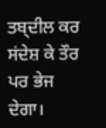ਤਬ੍ਦੀਲ ਕਰ ਸਂਦੇਸ਼ ਕੇ ਤੌਰ ਪਰ ਭੇਜ ਦੇਗਾ।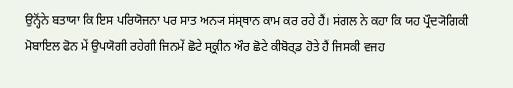ਉਨ੍ਹੋਂਨੇ ਬਤਾਯਾ ਕਿ ਇਸ ਪਰਿਯੋਜਨਾ ਪਰ ਸਾਤ ਅਨ੍ਯ ਸਂਸ੍ਥਾਨ ਕਾਮ ਕਰ ਰਹੇ ਹੈਂ। ਸਂਗਲ ਨੇ ਕਹਾ ਕਿ ਯਹ ਪ੍ਰੌਦ੍ਯੋਗਿਕੀ ਮੋਬਾਇਲ ਫੋਨ ਮੇਂ ਉਪਯੋਗੀ ਰਹੇਗੀ ਜਿਨਮੇਂ ਛੋਟੇ ਸ੍ਕ੍ਰੀਨ ਔਰ ਛੋਟੇ ਕੀਬੋਰ੍ਡ ਹੋਤੇ ਹੈਂ ਜਿਸਕੀ ਵਜਹ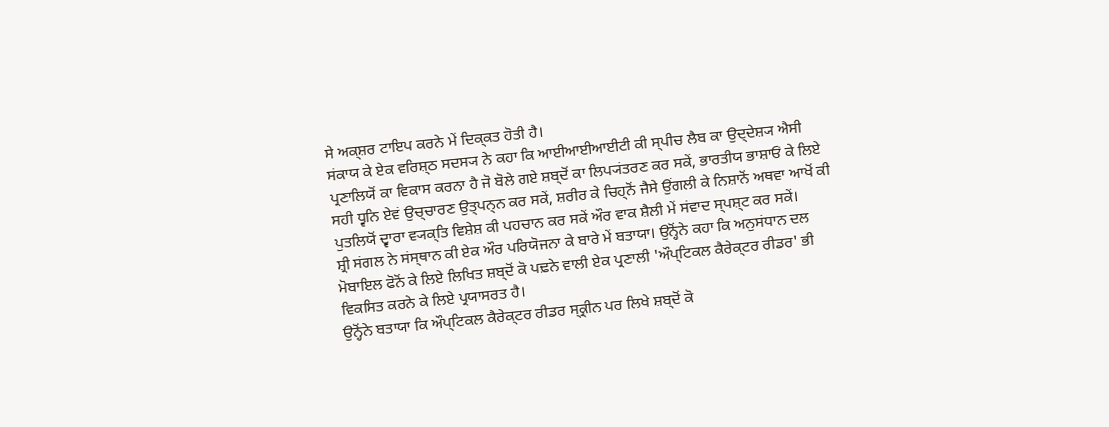ਸੇ ਅਕ੍ਸ਼ਰ ਟਾਇਪ ਕਰਨੇ ਮੇਂ ਦਿਕ੍ਕਤ ਹੋਤੀ ਹੈ।
ਸਂਕਾਯ ਕੇ ਏਕ ਵਰਿਸ਼੍ਠ ਸਦਸ੍ਯ ਨੇ ਕਹਾ ਕਿ ਆਈਆਈਆਈਟੀ ਕੀ ਸ੍ਪੀਚ ਲੈਬ ਕਾ ਉਦ੍ਦੇਸ਼੍ਯ ਐਸੀ ਪ੍ਰਣਾਲਿਯੋਂ ਕਾ ਵਿਕਾਸ ਕਰਨਾ ਹੈ ਜੋ ਬੋਲੇ ਗਏ ਸ਼ਬ੍ਦੋਂ ਕਾ ਲਿਪ੍ਯਂਤਰਣ ਕਰ ਸਕੇਂ, ਭਾਰਤੀਯ ਭਾਸ਼ਾਓਂ ਕੇ ਲਿਏ ਸਹੀ ਧ੍ਵਨਿ ਏਵਂ ਉਚ੍ਚਾਰਣ ਉਤ੍ਪਨ੍ਨ ਕਰ ਸਕੇਂ, ਸ਼ਰੀਰ ਕੇ ਚਿਹ੍ਨੋਂ ਜੈਸੇ ਉਂਗਲੀ ਕੇ ਨਿਸ਼ਾਨੋਂ ਅਥਵਾ ਆਖੋਂ ਕੀ ਪੁਤਲਿਯੋਂ ਦ੍ਵਾਰਾ ਵ੍ਯਕ੍ਤਿ ਵਿਸ਼ੇਸ਼ ਕੀ ਪਹਚਾਨ ਕਰ ਸਕੇਂ ਔਰ ਵਾਕ ਸ਼ੈਲੀ ਮੇਂ ਸਂਵਾਦ ਸ੍ਪਸ਼੍ਟ ਕਰ ਸਕੇਂ।
ਸ਼੍ਰੀ ਸਂਗਲ ਨੇ ਸਂਸ੍ਥਾਨ ਕੀ ਏਕ ਔਰ ਪਰਿਯੋਜਨਾ ਕੇ ਬਾਰੇ ਮੇਂ ਬਤਾਯਾ। ਉਨ੍ਹੋਂਨੇ ਕਹਾ ਕਿ ਅਨੁਸਂਧਾਨ ਦਲ ਮੋਬਾਇਲ ਫੋਨੋਂ ਕੇ ਲਿਏ ਲਿਖਿਤ ਸ਼ਬ੍ਦੋਂ ਕੋ ਪਢ਼ਨੇ ਵਾਲੀ ਏਕ ਪ੍ਰਣਾਲੀ 'ਔਪ੍ਟਿਕਲ ਕੈਰੇਕ੍ਟਰ ਰੀਡਰ' ਭੀ ਵਿਕਸਿਤ ਕਰਨੇ ਕੇ ਲਿਏ ਪ੍ਰਯਾਸਰਤ ਹੈ।
ਉਨ੍ਹੋਂਨੇ ਬਤਾਯਾ ਕਿ ਔਪ੍ਟਿਕਲ ਕੈਰੇਕ੍ਟਰ ਰੀਡਰ ਸ੍ਕ੍ਰੀਨ ਪਰ ਲਿਖੇ ਸ਼ਬ੍ਦੋਂ ਕੋ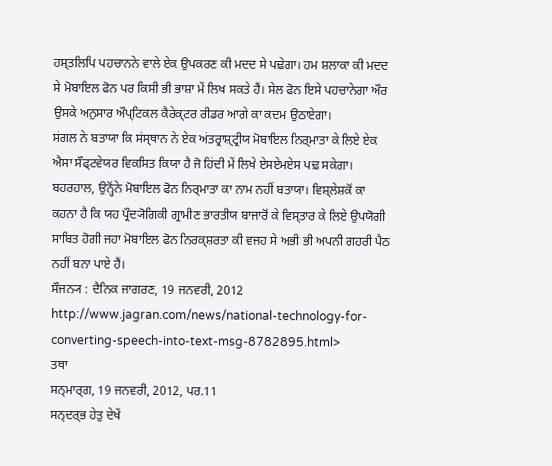ਹਸ੍ਤਲਿਪਿ ਪਹਚਾਨਨੇ ਵਾਲੇ ਏਕ ਉਪਕਰਣ ਕੀ ਮਦਦ ਸੇ ਪਢ਼ੇਗਾ। ਹਮ ਸ਼ਲਾਕਾ ਕੀ ਮਦਦ ਸੇ ਮੋਬਾਇਲ ਫੋਨ ਪਰ ਕਿਸੀ ਭੀ ਭਾਸ਼ਾ ਮੇਂ ਲਿਖ ਸਕਤੇ ਹੈਂ। ਸੇਲ ਫੋਨ ਇਸੇ ਪਹਚਾਨੇਗਾ ਔਰ ਉਸਕੇ ਅਨੁਸਾਰ ਔਪ੍ਟਿਕਲ ਕੈਰੇਕ੍ਟਰ ਰੀਡਰ ਆਗੇ ਕਾ ਕਦਮ ਉਠਾਏਗਾ।
ਸਂਗਲ ਨੇ ਬਤਾਯਾ ਕਿ ਸਂਸ੍ਥਾਨ ਨੇ ਏਕ ਅਂਤਰ੍ਰਾਸ਼੍ਟ੍ਰੀਯ ਮੋਬਾਇਲ ਨਿਰ੍ਮਾਤਾ ਕੇ ਲਿਏ ਏਕ ਐਸਾ ਸੌਫ੍ਟਵੇਯਰ ਵਿਕਸਿਤ ਕਿਯਾ ਹੈ ਜੋ ਹਿਂਦੀ ਮੇਂ ਲਿਖੇ ਏਸਏਮਏਸ ਪਢ਼ ਸਕੇਗਾ। ਬਹਰਹਾਲ, ਉਨ੍ਹੋਂਨੇ ਮੋਬਾਇਲ ਫੋਨ ਨਿਰ੍ਮਾਤਾ ਕਾ ਨਾਮ ਨਹੀਂ ਬਤਾਯਾ। ਵਿਸ਼੍ਲੇਸ਼ਕੋਂ ਕਾ ਕਹਨਾ ਹੈ ਕਿ ਯਹ ਪ੍ਰੌਦ੍ਯੋਗਿਕੀ ਗ੍ਰਾਮੀਣ ਭਾਰਤੀਯ ਬਾਜਾਰੋਂ ਕੇ ਵਿਸ੍ਤਾਰ ਕੇ ਲਿਏ ਉਪਯੋਗੀ ਸਾਬਿਤ ਹੋਗੀ ਜਹਾ ਮੋਬਾਇਲ ਫੋਨ ਨਿਰਕ੍ਸ਼ਰਤਾ ਕੀ ਵਜਹ ਸੇ ਅਭੀ ਭੀ ਅਪਨੀ ਗਹਰੀ ਪੈਠ ਨਹੀਂ ਬਨਾ ਪਾਏ ਹੈਂ।
ਸੌਜਨ੍ਯ : ਦੈਨਿਕ ਜਾਗਰਣ, 19 ਜਨਵਰੀ, 2012 http://www.jagran.com/news/national-technology-for-converting-speech-into-text-msg-8782895.html>
ਤਥਾ
ਸਨ੍ਮਾਰ੍ਗ, 19 ਜਨਵਰੀ, 2012, ਪਰ.11
ਸਨ੍ਦਰ੍ਭ ਹੇਤੁ ਦੇਖੇਂ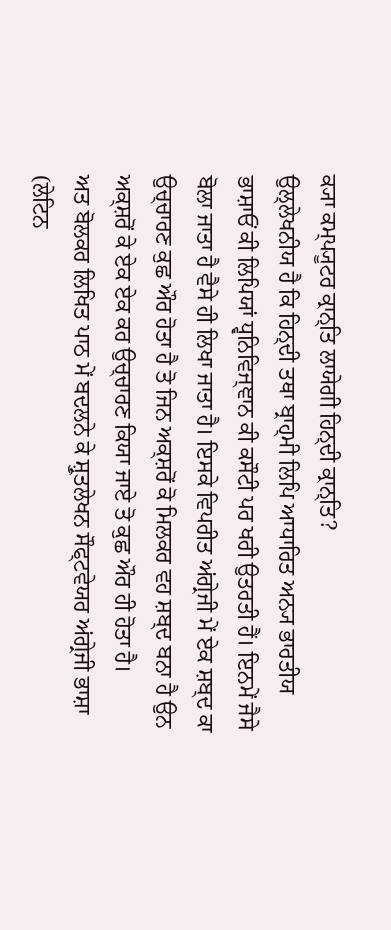ਕ੍ਯਾ ਕਮ੍ਪ੍ਯੂਟਰ ਕ੍ਰਾਨ੍ਤਿ ਲਾਯੇਗੀ ਹਿਨ੍ਦੀ ਕ੍ਰਾਨ੍ਤਿ?
ਉਲ੍ਲੇਖਨੀਯ ਹੈ ਕਿ ਹਿਨ੍ਦੀ ਤਥਾ ਬ੍ਰਾਹ੍ਮੀ ਲਿਪਿ ਆਧਾਰਿਤ ਅਨ੍ਯ ਭਾਰਤੀਯ ਭਾਸ਼ਾਓਂ ਕੀ ਲਿਪਿਯਾਂ ਧ੍ਵਨਿਵਿਜ੍ਞਾਨ ਕੀ ਕਸੌਟੀ ਪਰ ਖਰੀ ਉਤਰਤੀ ਹੈਂ। ਇਨਮੇਂ ਜੈਸੇ ਬੋਲਾ ਜਾਤਾ ਹੈ ਵੈਸੇ ਹੀ ਲਿਖਾ ਜਾਤਾ ਹੈ। ਇਸਕੇ ਵਿਪਰੀਤ ਅਂਗ੍ਰੇਜੀ ਮੇਂ ਏਕ ਸ਼ਬ੍ਦ ਕਾ ਉਚ੍ਚਾਰਣ ਕੁਛ ਔਰ ਹੋਤਾ ਹੈ ਤੋ ਜਿਨ ਅਕ੍ਸ਼ਰੋਂ ਕੋ ਮਿਲਕਰ ਵਹ ਸ਼ਬ੍ਦ ਬਨਾ ਹੈ ਉਨ ਅਕ੍ਸ਼ਰੋਂ ਕੇ ਏਕ ਏਕ ਕਰ ਉਚ੍ਚਾਰਣ ਕਿਯਾ ਜਾਏ ਤੋ ਕੁਛ ਔਰ ਹੀ ਹੋਤਾ ਹੈ।
ਅਤ ਬੋਲਕਰ ਲਿਖਿਤ ਪਾਠ ਮੇਂ ਬਦਲਨੇ ਕੇ ਸ਼੍ਰੁਤਲੇਖਨ ਸੌਫ੍ਟਵੇਯਰ ਅਂਗ੍ਰੇਜੀ ਭਾਸ਼ਾ (ਲੇਟਿਨ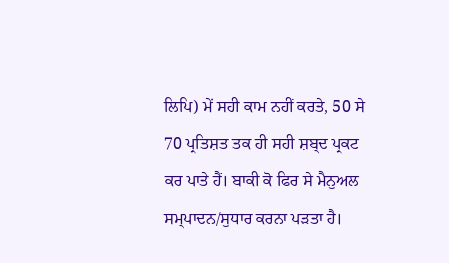ਲਿਪਿ) ਮੇਂ ਸਹੀ ਕਾਮ ਨਹੀਂ ਕਰਤੇ, 50 ਸੇ 70 ਪ੍ਰਤਿਸ਼ਤ ਤਕ ਹੀ ਸਹੀ ਸ਼ਬ੍ਦ ਪ੍ਰਕਟ ਕਰ ਪਾਤੇ ਹੈਂ। ਬਾਕੀ ਕੋ ਫਿਰ ਸੇ ਮੈਨੁਅਲ ਸਮ੍ਪਾਦਨ/ਸੁਧਾਰ ਕਰਨਾ ਪਡ਼ਤਾ ਹੈ।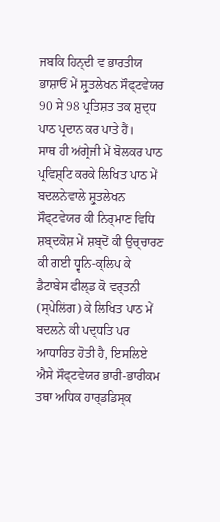ਜਬਕਿ ਹਿਨ੍ਦੀ ਵ ਭਾਰਤੀਯ ਭਾਸ਼ਾਓਂ ਮੇਂ ਸ਼੍ਰੁਤਲੇਖਨ ਸੌਫ੍ਟਵੇਯਰ 90 ਸੇ 98 ਪ੍ਰਤਿਸ਼ਤ ਤਕ ਸ਼ੁਦ੍ਧ ਪਾਠ ਪ੍ਰਦਾਨ ਕਰ ਪਾਤੇ ਹੈਂ।
ਸਾਥ ਹੀ ਅਂਗ੍ਰੇਜੀ ਮੇਂ ਬੋਲਕਰ ਪਾਠ ਪ੍ਰਵਿਸ਼੍ਟਿ ਕਰਕੇ ਲਿਖਿਤ ਪਾਠ ਮੇਂ ਬਦਲਨੇਵਾਲੇ ਸ਼੍ਰੁਤਲੇਖਨ ਸੌਫ੍ਟਵੇਯਰ ਕੀ ਨਿਰ੍ਮਾਣ ਵਿਧਿ ਸ਼ਬ੍ਦਕੋਸ਼ ਮੇਂ ਸ਼ਬ੍ਦੋਂ ਕੀ ਉਚ੍ਚਾਰਣ ਕੀ ਗਈ ਧ੍ਵਨਿ-ਕ੍ਲਿਪ ਕੇ ਡੈਟਾਬੇਸ ਫੀਲ੍ਡ ਕੋ ਵਰ੍ਤਨੀ (ਸ੍ਪੇਲਿਂਗ) ਕੇ ਲਿਖਿਤ ਪਾਠ ਮੇਂ ਬਦਲਨੇ ਕੀ ਪਦ੍ਧਤਿ ਪਰ ਆਧਾਰਿਤ ਹੋਤੀ ਹੈ, ਇਸਲਿਏ ਐਸੇ ਸੌਫ੍ਟਵੇਯਰ ਭਾਰੀ-ਭਾਰੀਕਮ ਤਥਾ ਅਧਿਕ ਹਾਰ੍ਡਡਿਸ੍ਕ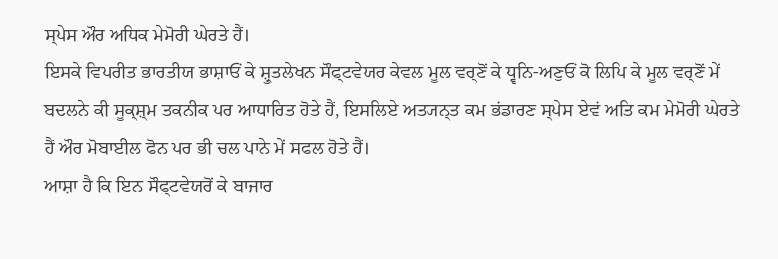ਸ੍ਪੇਸ ਔਰ ਅਧਿਕ ਮੇਮੋਰੀ ਘੇਰਤੇ ਹੈਂ।
ਇਸਕੇ ਵਿਪਰੀਤ ਭਾਰਤੀਯ ਭਾਸ਼ਾਓਂ ਕੇ ਸ਼੍ਰੁਤਲੇਖਨ ਸੌਫ੍ਟਵੇਯਰ ਕੇਵਲ ਮੂਲ ਵਰ੍ਣੋਂ ਕੇ ਧ੍ਵਨਿ-ਅਣੁਓਂ ਕੋ ਲਿਪਿ ਕੇ ਮੂਲ ਵਰ੍ਣੋਂ ਮੇਂ ਬਦਲਨੇ ਕੀ ਸੂਕ੍ਸ਼੍ਮ ਤਕਨੀਕ ਪਰ ਆਧਾਰਿਤ ਹੋਤੇ ਹੈਂ, ਇਸਲਿਏ ਅਤ੍ਯਨ੍ਤ ਕਮ ਭਂਡਾਰਣ ਸ੍ਪੇਸ ਏਵਂ ਅਤਿ ਕਮ ਮੇਮੋਰੀ ਘੇਰਤੇ ਹੈਂ ਔਰ ਮੋਬਾਈਲ ਫੋਨ ਪਰ ਭੀ ਚਲ ਪਾਨੇ ਮੇਂ ਸਫਲ ਹੋਤੇ ਹੈਂ।
ਆਸ਼ਾ ਹੈ ਕਿ ਇਨ ਸੌਫ੍ਟਵੇਯਰੋਂ ਕੇ ਬਾਜਾਰ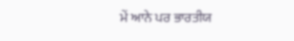ਮੇਂ ਆਨੇ ਪਰ ਭਾਰਤੀਯ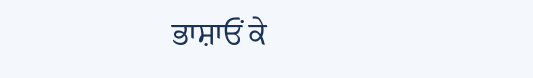ਭਾਸ਼ਾਓਂ ਕੇ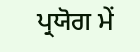ਪ੍ਰਯੋਗ ਮੇਂ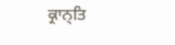ਕ੍ਰਾਨ੍ਤਿ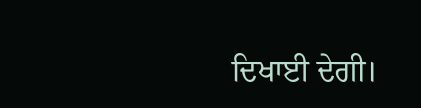ਦਿਖਾਈ ਦੇਗੀ।